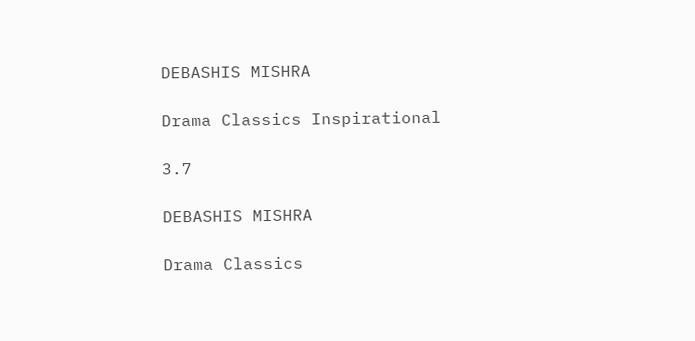DEBASHIS MISHRA

Drama Classics Inspirational

3.7

DEBASHIS MISHRA

Drama Classics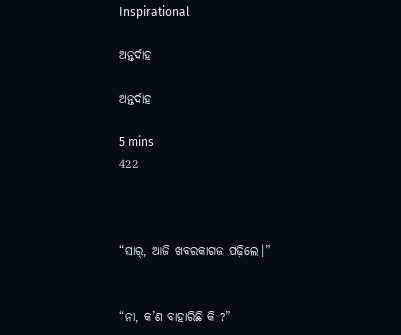Inspirational

ଅନ୍ତର୍ଦାହ

ଅନ୍ତର୍ଦାହ

5 mins
422



“ସାର୍, ଆଜି ଖବରକାଗଜ ପଢ଼ିଲେ।”


“ନା, କ’ଣ ବାହାରିଛି କି ?”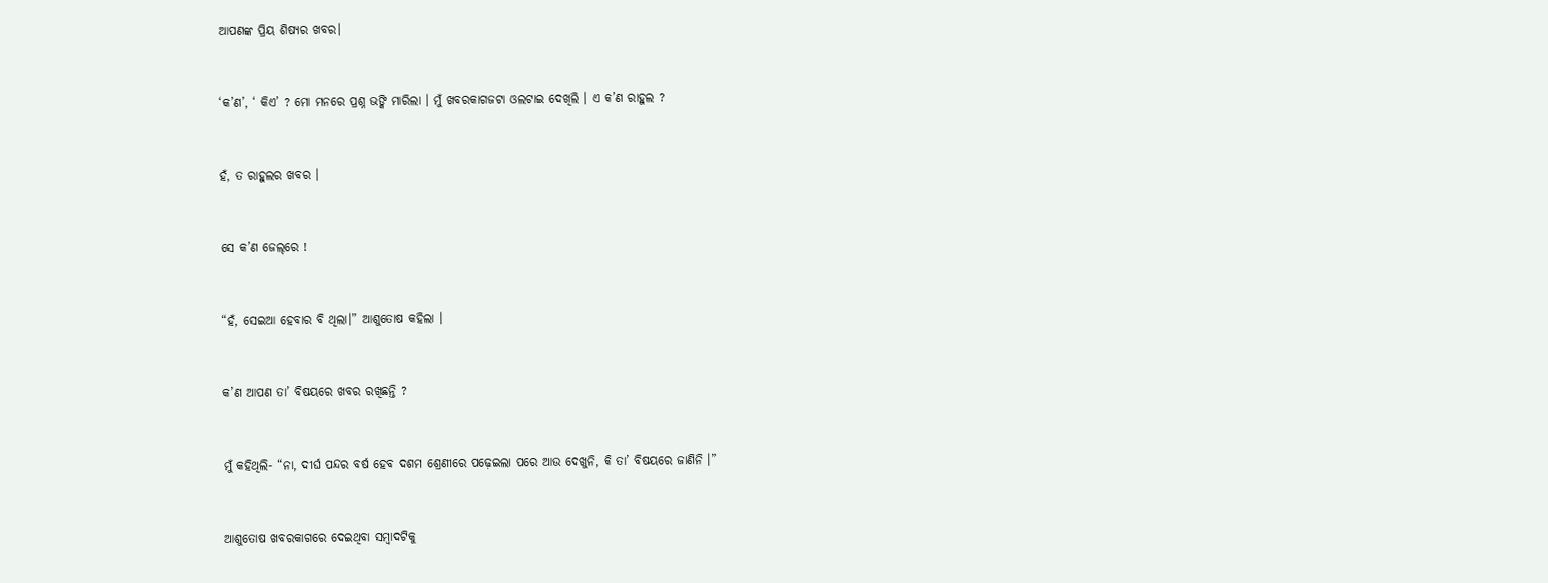ଆପଣଙ୍କ ପ୍ରିୟ ଶିଷ୍ୟର ଖବର।


‘କ’ଣ’, ‘ କିଏ’ ? ମୋ ମନରେ ପ୍ରଶ୍ନ ଭଙ୍କି ମାରିଲା । ମୁଁ ଖବରକାଗଜଟା ଓଲଟାଇ ଦେଖିଲି । ଏ କ’ଣ ରାହୁଲ ?


ହଁ, ତ ରାହୁଲର ଖବର ।


ସେ କ’ଣ ଜେଲ୍‌ରେ !


“ହଁ, ସେଇଆ ହେବାର ବି ଥିଲା।” ଆଶୁତୋଷ କହିଲା ।


କ’ଣ ଆପଣ ତା’ ବିଷୟରେ ଖବର ରଖିଛନ୍ତି ?


ମୁଁ କହିଥିଲି- “ନା, ଦୀର୍ଘ ପନ୍ଦର ବର୍ଷ ହେବ ଦଶମ ଶ୍ରେଣୀରେ ପଢ଼େଇଲା ପରେ ଆଉ ଦେଖୁନି, କି ତା’ ବିଷୟରେ ଜାଣିନି ।”


ଆଶୁତୋଷ ଖବରକାଗରେ ଦେଇଥିବା ସମ୍ଵାଦଟିକୁ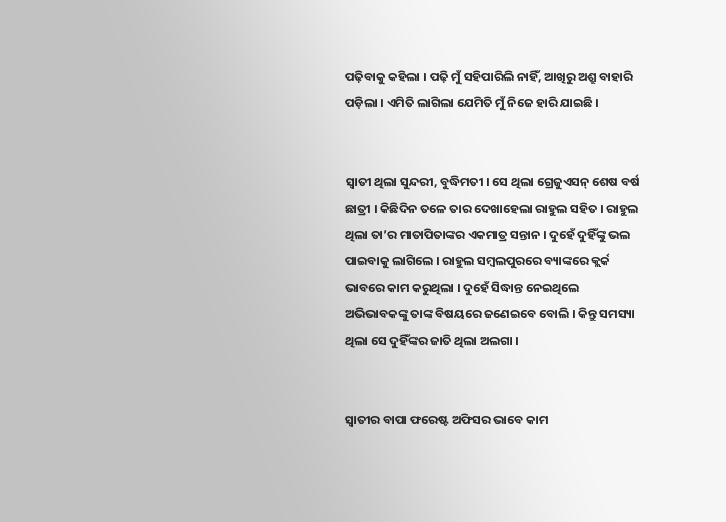ପଢ଼ିବାକୁ କହିଲା । ପଢ଼ି ମୁଁ ସହିପାରିଲି ନାହିଁ, ଆଖିରୁ ଅଶ୍ରୁ ବାହାରି ପଡ଼ିଲା । ଏମିତି ଲାଗିଲା ଯେମିତି ମୁଁ ନିଜେ ହାରି ଯାଇଛି ।


ସ୍ୱାତୀ ଥିଲା ସୁନ୍ଦରୀ, ବୁଦ୍ଧିମତୀ । ସେ ଥିଲା ଗ୍ରେଜୁଏସନ୍ ଶେଷ ବର୍ଷ ଛାତ୍ରୀ । କିଛିଦିନ ତଳେ ତାର ଦେଖାହେଲା ରାହୁଲ ସହିତ । ରାହୁଲ ଥିଲା ତା’ର ମାତାପିତାଙ୍କର ଏକମାତ୍ର ସନ୍ତାନ । ଦୁହେଁ ଦୁହିଁଙ୍କୁ ଭଲ ପାଇବାକୁ ଲାଗିଲେ । ରାହୁଲ ସମ୍ବଲପୁରରେ ବ୍ୟାଙ୍କରେ କ୍ଲର୍କ ଭାବରେ କାମ କରୁଥିଲା । ଦୁହେଁ ସିଦ୍ଧାନ୍ତ ନେଇଥିଲେ ଅଭିଭାବକଙ୍କୁ ତାଙ୍କ ବିଷୟରେ ଜଣେଇବେ ବୋଲି । କିନ୍ତୁ ସମସ୍ୟା ଥିଲା ସେ ଦୁହିଁଙ୍କର ଜାତି ଥିଲା ଅଲଗା ।


ସ୍ଵାତୀର ବାପା ଫରେଷ୍ଟ ଅଫିସର ଭାବେ କାମ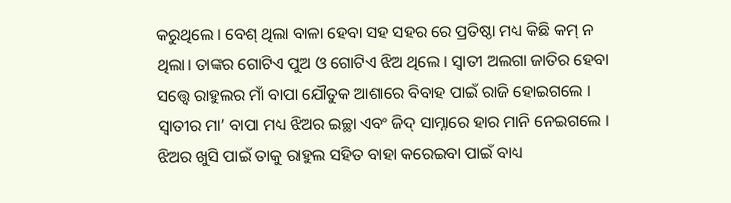କରୁଥିଲେ । ବେଶ୍ ଥିଲା ବାଳା ହେବା ସହ ସହର ରେ ପ୍ରତିଷ୍ଠା ମଧ୍ୟ କିଛି କମ୍ ନ ଥିଲା। ତାଙ୍କର ଗୋଟିଏ ପୁଅ ଓ ଗୋଟିଏ ଝିଅ ଥିଲେ । ସ୍ଵାତୀ ଅଲଗା ଜାତିର ହେବା ସତ୍ତ୍ବେ ରାହୁଲର ମାଁ ବାପା ଯୌତୁକ ଆଶାରେ ବିବାହ ପାଇଁ ରାଜି ହୋଇଗଲେ । ସ୍ୱାତୀର ମା’ ବାପା ମଧ୍ୟ ଝିଅର ଇଚ୍ଛା ଏବଂ ଜିଦ୍ ସାମ୍ନାରେ ହାର ମାନି ନେଇଗଲେ । ଝିଅର ଖୁସି ପାଇଁ ତାକୁ ରାହୁଲ ସହିତ ବାହା କରେଇବା ପାଇଁ ବାଧ୍ୟ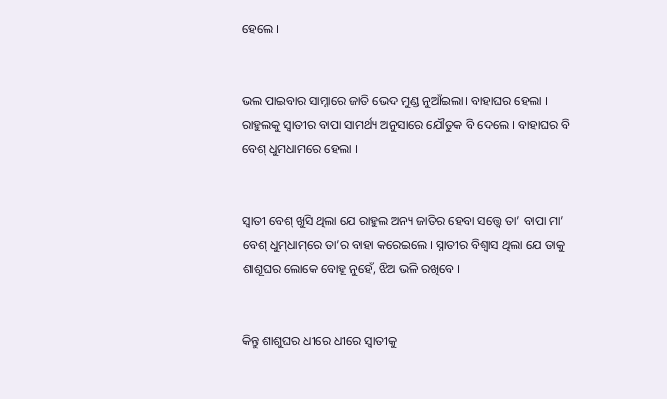ହେଲେ ।


ଭଲ ପାଇବାର ସାମ୍ନାରେ ଜାତି ଭେଦ ମୁଣ୍ଡ ନୁଆଁଇଲା। ବାହାଘର ହେଲା । ରାହୁଲକୁ ସ୍ୱାତୀର ବାପା ସାମର୍ଥ୍ୟ ଅନୁସାରେ ଯୌତୁକ ବି ଦେଲେ । ବାହାଘର ବି ବେଶ୍ ଧୁମଧାମରେ ହେଲା ।


ସ୍ୱାତୀ ବେଶ୍ ଖୁସି ଥିଲା ଯେ ରାହୁଲ ଅନ୍ୟ ଜାତିର ହେବା ସତ୍ତ୍ଵେ ତା’ ବାପା ମା’ ବେଶ୍ ଧୁମ୍‌ଧାମ୍‌ରେ ତା’ର ବାହା କରେଇଲେ । ସ୍ନାତୀର ବିଶ୍ବାସ ଥିଲା ଯେ ତାକୁ ଶାଶୂଘର ଲୋକେ ବୋହୂ ନୁହେଁ, ଝିଅ ଭଳି ରଖିବେ ।


କିନ୍ତୁ ଶାଶୁଘର ଧୀରେ ଧୀରେ ସ୍ୱାତୀକୁ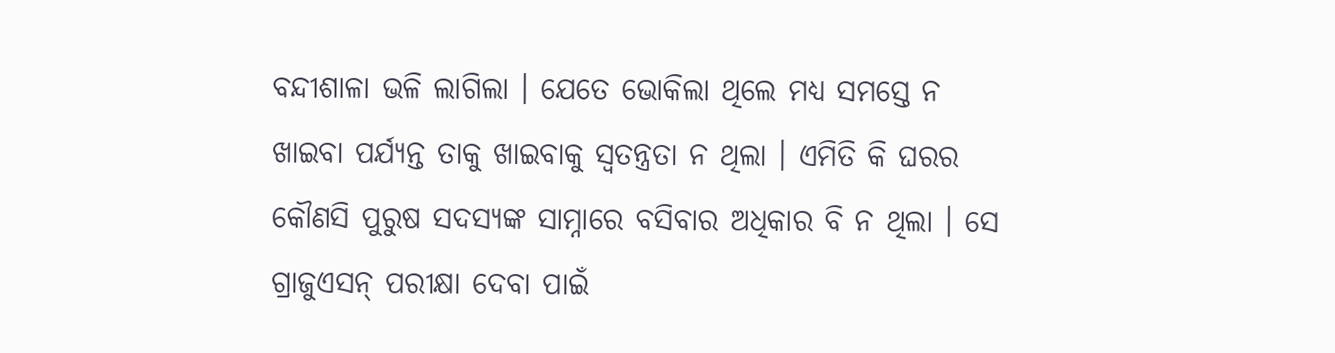ବନ୍ଦୀଶାଳା ଭଳି ଲାଗିଲା । ଯେତେ ଭୋକିଲା ଥିଲେ ମଧ୍ୟ ସମସ୍ତେ ନ ଖାଇବା ପର୍ଯ୍ୟନ୍ତ ତାକୁ ଖାଇବାକୁ ସ୍ୱତନ୍ତ୍ରତା ନ ଥିଲା । ଏମିତି କି ଘରର କୌଣସି ପୁରୁଷ ସଦସ୍ୟଙ୍କ ସାମ୍ନାରେ ବସିବାର ଅଧିକାର ବି ନ ଥିଲା । ସେ ଗ୍ରାଜୁଏସନ୍ ପରୀକ୍ଷା ଦେବା ପାଇଁ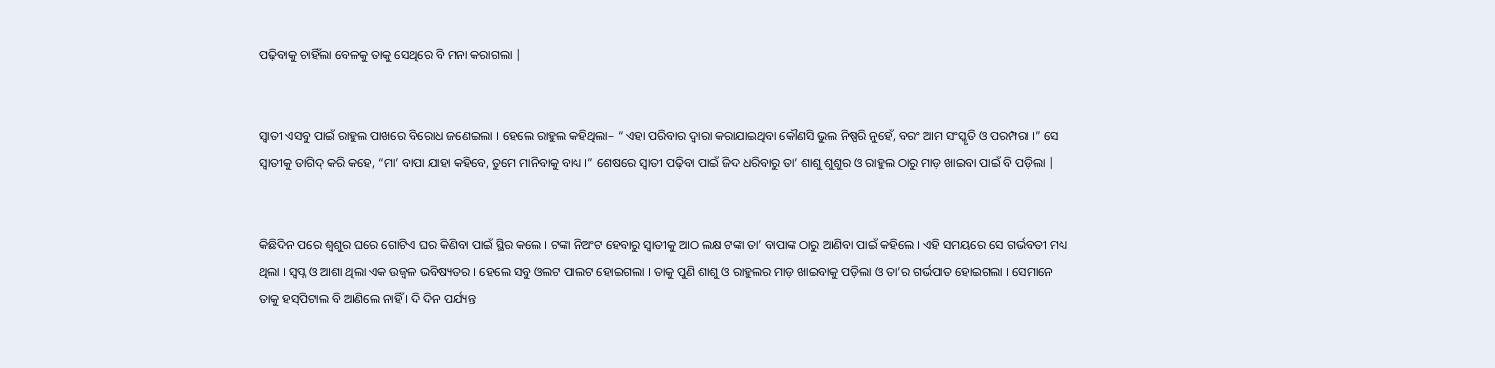ପଢ଼ିବାକୁ ଚାହିଁଲା ବେଳକୁ ତାକୁ ସେଥିରେ ବି ମନା କରାଗଲା |


ସ୍ଵାତୀ ଏସବୁ ପାଇଁ ରାହୁଲ ପାଖରେ ବିରୋଧ ଜଣେଇଲା । ହେଲେ ରାହୁଲ କହିଥିଲା– “ ଏହା ପରିବାର ଦ୍ଵାରା କରାଯାଇଥିବା କୌଣସି ଭୁଲ ନିଷ୍ପରି ନୁହେଁ, ବରଂ ଆମ ସଂସ୍କୃତି ଓ ପରମ୍ପରା ।” ସେ ସ୍ବାତୀକୁ ତାଗିଦ୍ କରି କହେ, “ମା’ ବାପା ଯାହା କହିବେ, ତୁମେ ମାନିବାକୁ ବାଧ୍ୟ ।” ଶେଷରେ ସ୍ୱାତୀ ପଢ଼ିବା ପାଇଁ ଜିଦ ଧରିବାରୁ ତା’ ଶାଶୁ ଶୁଶୁର ଓ ରାହୁଲ ଠାରୁ ମାଡ଼ ଖାଇବା ପାଇଁ ବି ପଡ଼ିଲା |


କିଛିଦିନ ପରେ ଶ୍ଵଶୁର ଘରେ ଗୋଟିଏ ଘର କିଣିବା ପାଇଁ ସ୍ଥିର କଲେ । ଟଙ୍କା ନିଅଂଟ ହେବାରୁ ସ୍ୱାତୀକୁ ଆଠ ଲକ୍ଷ ଟଙ୍କା ତା’ ବାପାଙ୍କ ଠାରୁ ଆଣିବା ପାଇଁ କହିଲେ । ଏହି ସମୟରେ ସେ ଗର୍ଭବତୀ ମଧ୍ୟ ଥିଲା । ସ୍ଵପ୍ନ ଓ ଆଶା ଥିଲା ଏକ ଉଜ୍ଵଳ ଭବିଷ୍ୟତର । ହେଲେ ସବୁ ଓଲଟ ପାଲଟ ହୋଇଗଲା । ତାକୁ ପୁଣି ଶାଶୁ ଓ ରାହୁଲର ମାଡ଼ ଖାଇବାକୁ ପଡ଼ିଲା ଓ ତା’ର ଗର୍ଭପାତ ହୋଇଗଲା । ସେମାନେ ତାକୁ ହସ୍‌ପିଟାଲ ବି ଆଣିଲେ ନାହିଁ । ଦି ଦିନ ପର୍ଯ୍ୟନ୍ତ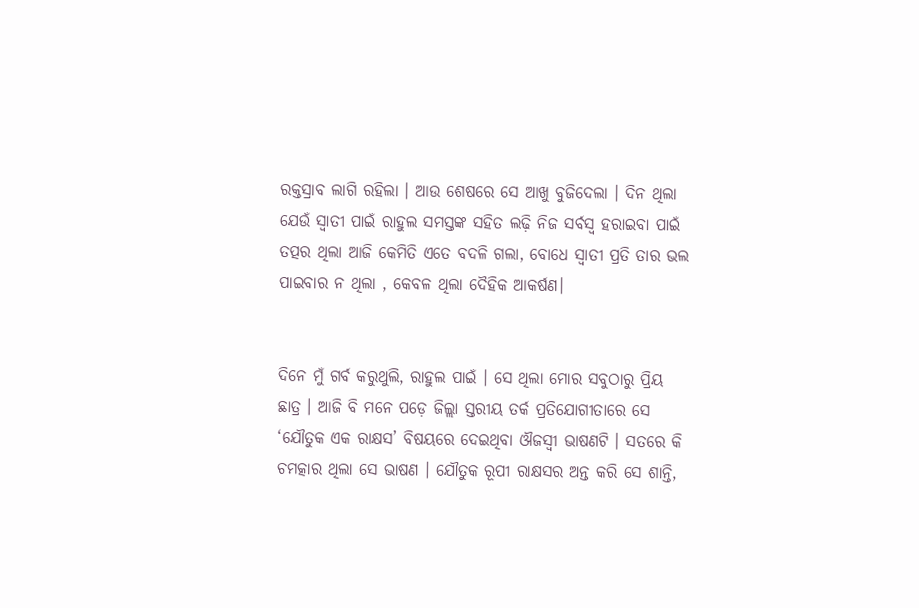ରକ୍ତସ୍ରାବ ଲାଗି ରହିଲା । ଆଉ ଶେଷରେ ସେ ଆଖୁ ବୁଜିଦେଲା । ଦିନ ଥିଲା ଯେଉଁ ସ୍ବାତୀ ପାଇଁ ରାହୁଲ ସମସ୍ତଙ୍କ ସହିତ ଲଢ଼ି ନିଜ ସର୍ବସ୍ବ ହରାଇବା ପାଇଁ ତତ୍ପର ଥିଲା ଆଜି କେମିତି ଏତେ ବଦଳି ଗଲା, ବୋଧେ ସ୍ଵାତୀ ପ୍ରତି ତାର ଭଲ ପାଇବାର ନ ଥିଲା , କେବଳ ଥିଲା ଦୈହିକ ଆକର୍ଷଣ।


ଦିନେ ମୁଁ ଗର୍ବ କରୁଥୁଲି, ରାହୁଲ ପାଇଁ । ସେ ଥିଲା ମୋର ସବୁଠାରୁ ପ୍ରିୟ ଛାତ୍ର । ଆଜି ବି ମନେ ପଡ଼େ ଜିଲ୍ଲା ସ୍ତରୀୟ ତର୍କ ପ୍ରତିଯୋଗୀତାରେ ସେ ‘ଯୌତୁକ ଏକ ରାକ୍ଷସ’ ବିଷୟରେ ଦେଇଥିବା ଔଜସ୍ଵୀ ଭାଷଣଟି । ସତରେ କି ଚମତ୍କାର ଥିଲା ସେ ଭାଷଣ । ଯୌତୁକ ରୂପୀ ରାକ୍ଷସର ଅନ୍ତ କରି ସେ ଶାନ୍ତି,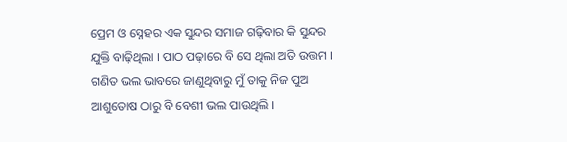ପ୍ରେମ ଓ ସ୍ନେହର ଏକ ସୁନ୍ଦର ସମାଜ ଗଢ଼ିବାର କି ସୁନ୍ଦର ଯୁକ୍ତି ବାଢ଼ିଥିଲା । ପାଠ ପଢ଼ାରେ ବି ସେ ଥିଲା ଅତି ଉତ୍ତମ । ଗଣିତ ଭଲ ଭାବରେ ଜାଣୁଥିବାରୁ ମୁଁ ତାକୁ ନିଜ ପୁଅ ଆଶୁତୋଷ ଠାରୁ ବି ବେଶୀ ଭଲ ପାଉଥିଲି ।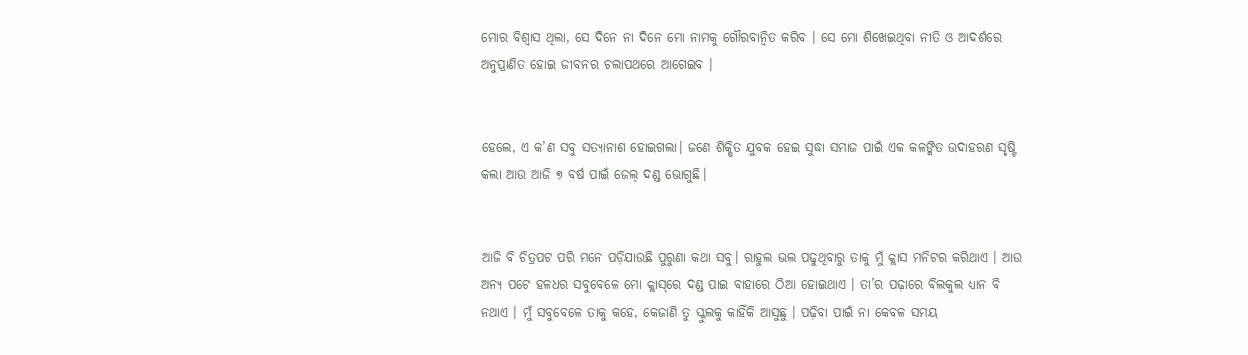ମୋର ବିଶ୍ବାସ ଥିଲା, ସେ ଦିନେ ନା ଦିନେ ମୋ ନାମକୁ ଗୌରବାନ୍ବିତ କରିବ । ସେ ମୋ ଶିଖେଇଥିବା ନୀତି ଓ ଆଦର୍ଶରେ ଅନୁପ୍ରାଣିତ ହୋଇ ଜୀବନର ଚଲାପଥରେ ଆଗେଇବ ।


ହେଲେ, ଏ କ’ଣ ସବୁ ସତ୍ୟାନାଶ ହୋଇଗଲା। ଜଣେ ଶିକ୍ଷିତ ଯୁବକ ହେଇ ସୁଦ୍ଧା ସମାଜ ପାଇଁ ଏକ କଳଙ୍କିତ ଉଦାହରଣ ସୃଷ୍ଟି କଲା ଆଉ ଆଜି ୭ ବର୍ଷ ପାଇଁ ଜେଲ୍ ଦଣ୍ଡ ଭୋଗୁଛି।


ଆଜି ବି ଚିତ୍ରପଟ ପରି ମନେ ପଡ଼ିଯାଉଛି ପୁରୁଣା କଥା ସବୁ। ରାହୁଲ ଭଲ ପଢୁଥିବାରୁ ତାକୁ ମୁଁ କ୍ଲାସ ମନିଟର କରିଥାଏ । ଆଉ ଅନ୍ୟ ପଟେ ହଳଧର ସବୁବେଳେ ମୋ କ୍ଲାସ୍‌ରେ ଦଣ୍ଡ ପାଇ ବାହାରେ ଠିଆ ହୋଇଥାଏ । ତା’ର ପଢ଼ାରେ ବିଲକୁଲ ଧ୍ୟାନ ବି ନଥାଏ । ମୁଁ ସବୁବେଳେ ତାକୁ କହେ, କେଜାଣି ତୁ ସ୍କୁଲକୁ କାହିଁକି ଆସୁଛୁ । ପଢ଼ିବା ପାଇଁ ନା କେବଳ ସମୟ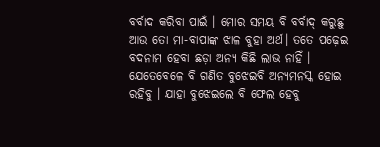ବର୍ବାଦ କରିବା ପାଇଁ । ମୋର ସମୟ ବି ବର୍ବାଦ୍ କରୁଛୁ ଆଉ ତୋ ମା-ବାପାଙ୍କ ଝାଳ ବୁହା ଅର୍ଥ। ତତେ ପଢ଼େଇ ବଦନାମ ହେବା ଛଡ଼ା ଅନ୍ୟ କିଛି ଲାଭ ନାହିଁ । ଯେତେବେଳେ ବି ଗଣିତ ବୁଝେଇବି ଅନ୍ୟମନସ୍କ ହୋଇ ରହିବୁ । ଯାହା ବୁଝେଇଲେ ବି ଫେଲ ହେବୁ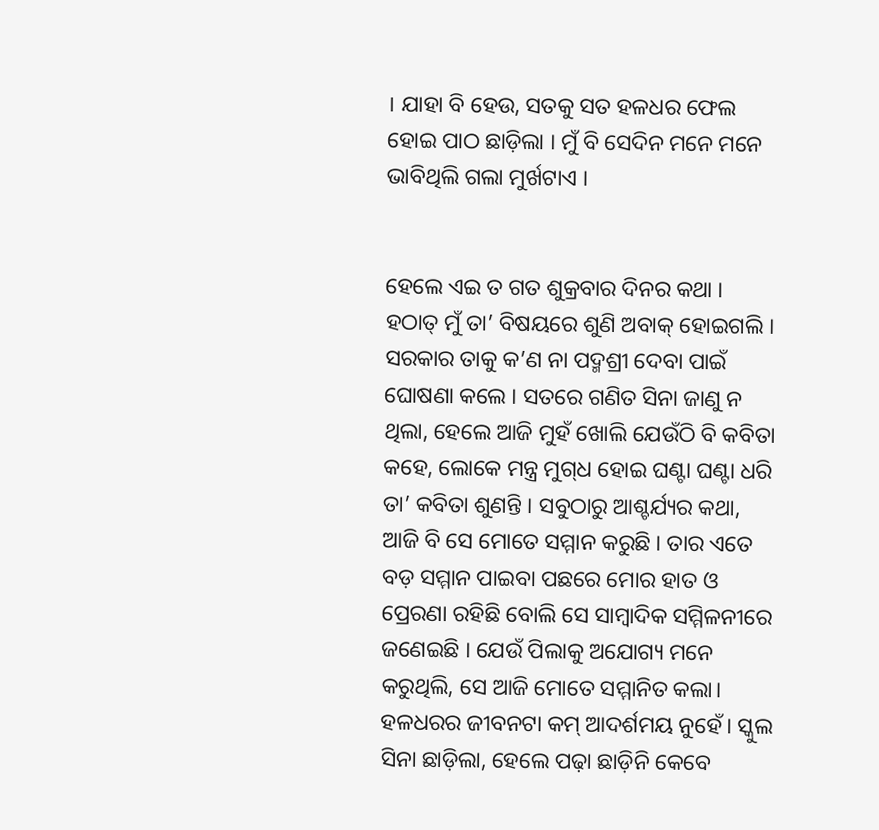। ଯାହା ବି ହେଉ, ସତକୁ ସତ ହଳଧର ଫେଲ ହୋଇ ପାଠ ଛାଡ଼ିଲା । ମୁଁ ବି ସେଦିନ ମନେ ମନେ ଭାବିଥିଲି ଗଲା ମୁର୍ଖଟାଏ ।


ହେଲେ ଏଇ ତ ଗତ ଶୁକ୍ରବାର ଦିନର କଥା । ହଠାତ୍ ମୁଁ ତା’ ବିଷୟରେ ଶୁଣି ଅବାକ୍ ହୋଇଗଲି । ସରକାର ତାକୁ କ’ଣ ନା ପଦ୍ମଶ୍ରୀ ଦେବା ପାଇଁ ଘୋଷଣା କଲେ । ସତରେ ଗଣିତ ସିନା ଜାଣୁ ନ ଥିଲା, ହେଲେ ଆଜି ମୁହଁ ଖୋଲି ଯେଉଁଠି ବି କବିତା କହେ, ଲୋକେ ମନ୍ତ୍ର ମୁଗ୍‌ଧ ହୋଇ ଘଣ୍ଟା ଘଣ୍ଟା ଧରି ତା’ କବିତା ଶୁଣନ୍ତି । ସବୁଠାରୁ ଆଶ୍ଚର୍ଯ୍ୟର କଥା, ଆଜି ବି ସେ ମୋତେ ସମ୍ମାନ କରୁଛି । ତାର ଏତେ ବଡ଼ ସମ୍ମାନ ପାଇବା ପଛରେ ମୋର ହାତ ଓ ପ୍ରେରଣା ରହିଛି ବୋଲି ସେ ସାମ୍ବାଦିକ ସମ୍ମିଳନୀରେ ଜଣେଇଛି । ଯେଉଁ ପିଲାକୁ ଅଯୋଗ୍ୟ ମନେ କରୁଥିଲି, ସେ ଆଜି ମୋତେ ସମ୍ମାନିତ କଲା। ହଳଧରର ଜୀବନଟା କମ୍ ଆଦର୍ଶମୟ ନୁହେଁ। ସ୍କୁଲ ସିନା ଛାଡ଼ିଲା, ହେଲେ ପଢ଼ା ଛାଡ଼ିନି କେବେ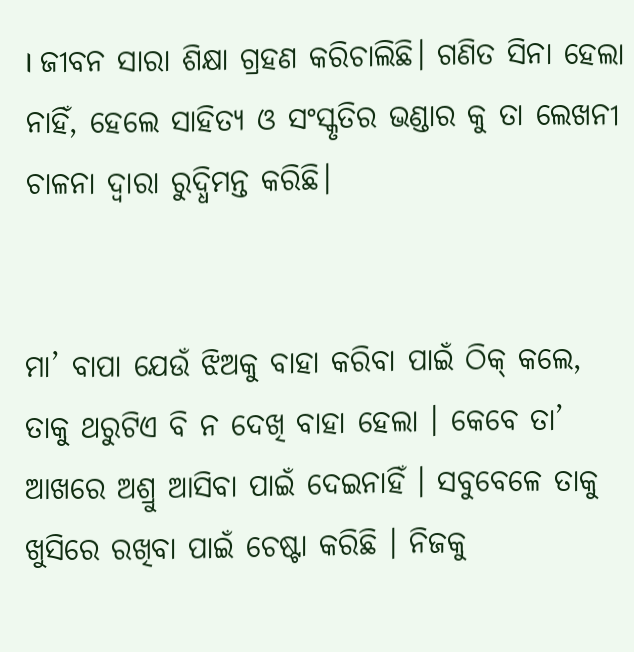। ଜୀବନ ସାରା ଶିକ୍ଷା ଗ୍ରହଣ କରିଚାଲିଛି। ଗଣିତ ସିନା ହେଲା ନାହିଁ, ହେଲେ ସାହିତ୍ୟ ଓ ସଂସ୍କୃତିର ଭଣ୍ଡାର କୁ ତା ଲେଖନୀ ଚାଳନା ଦ୍ଵାରା ରୁଦ୍ଧିମନ୍ତ କରିଛି।


ମା’ ବାପା ଯେଉଁ ଝିଅକୁ ବାହା କରିବା ପାଇଁ ଠିକ୍ କଲେ, ତାକୁ ଥରୁଟିଏ ବି ନ ଦେଖି ବାହା ହେଲା । କେବେ ତା’ ଆଖରେ ଅଶ୍ରୁ ଆସିବା ପାଇଁ ଦେଇନାହିଁ । ସବୁବେଳେ ତାକୁ ଖୁସିରେ ରଖିବା ପାଇଁ ଚେଷ୍ଟା କରିଛି । ନିଜକୁ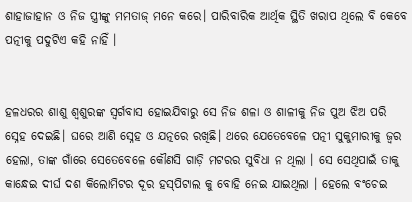ଶାହାଜାହାନ ଓ ନିଜ ସ୍ତ୍ରୀଙ୍କୁ ମମତାଜ୍ ମନେ କରେ। ପାରିବାରିକ ଆର୍ଥିକ ସ୍ଥିତି ଖରାପ ଥିଲେ ବି କେବେ ପତ୍ନୀକୁ ପଦୁଟିଏ କହି ନାହିଁ ।


ହଳଧରର ଶାଶୁ ଶ୍ଵଶୁରଙ୍କ ସ୍ବର୍ଗବାସ ହୋଇଯିବାରୁ ସେ ନିଜ ଶଳା ଓ ଶାଳୀକୁ ନିଜ ପୁଅ ଝିଅ ପରି ସ୍ନେହ ଦେଇଛି। ଘରେ ଆଣି ସ୍ନେହ ଓ ଯତ୍ନରେ ରଖିଛି। ଥରେ ଯେତେବେଳେ ପତ୍ନୀ ସୁକୁମାରୀକୁ ଜ୍ଵର ହେଲା, ତାଙ୍କ ଗାଁରେ ସେତେବେଳେ କୌଣସି ଗାଡ଼ି ମଟରର ସୁବିଧା ନ ଥିଲା । ସେ ସେଥିପାଇଁ ତାକୁ କାନ୍ଧେଇ ଦୀର୍ଘ ଦଶ କିଲୋମିଟର ଦୂର ହସ୍‌ପିଟାଲ କୁ ବୋହି ନେଇ ଯାଇଥିଲା । ହେଲେ ବଂଚେଇ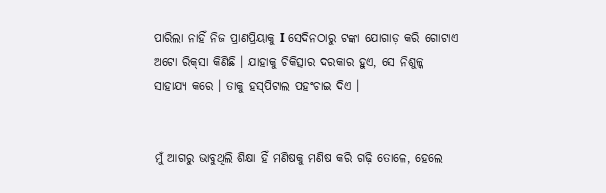ପାରିଲା ନାହିଁ ନିଜ ପ୍ରାଣପ୍ରିୟାକୁ I ସେଦିନଠାରୁ ଟଙ୍କା ଯୋଗାଡ଼ କରି ଗୋଟାଏ ଅଟୋ ରିକ୍‌ସା କିଣିଛି । ଯାହାକୁ ଚିକିତ୍ସାର ଦରକାର ହୁଏ, ସେ ନିଶୁଳ୍କ ସାହାଯ୍ୟ କରେ । ତାକୁ ହସ୍‌ପିଟାଲ ପହଂଚାଇ ଦିଏ ।


ମୁଁ ଆଗରୁ ଭାବୁଥିଲି ଶିକ୍ଷା ହିଁ ମଣିଷକୁ ମଣିଷ କରି ଗଢ଼ି ତୋଳେ, ହେଲେ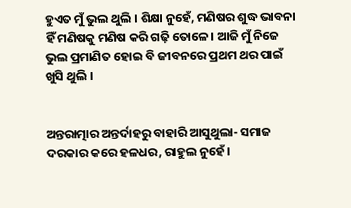ହୁଏତ ମୁଁ ଭୁଲ ଥୁଲି । ଶିକ୍ଷା ନୁହେଁ, ମଣିଷର ଶୁଦ୍ଧ ଭାବନା ହିଁ ମଣିଷକୁ ମଣିଷ କରି ଗଢ଼ି ତୋଳେ। ଆଜି ମୁଁ ନିଜେ ଭୁଲ ପ୍ରମାଣିତ ହୋଇ ବି ଜୀବନରେ ପ୍ରଥମ ଥର ପାଇଁ ଖୁସି ଥୁଲି ।


ଅନ୍ତରାତ୍ମାର ଅନ୍ତର୍ଦାହରୁ ବାହାରି ଆସୁଥୁଲା- ସମାଜ ଦରକାର କରେ ହଳଧର, ରାହୁଲ ନୁହେଁ ।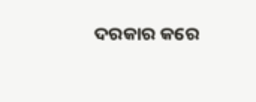ଦରକାର କରେ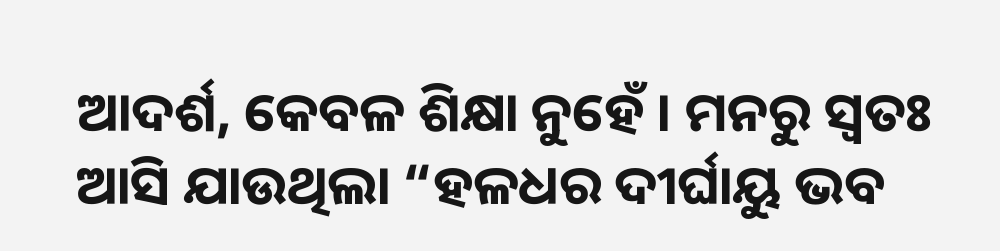ଆଦର୍ଶ, କେବଳ ଶିକ୍ଷା ନୁହେଁ । ମନରୁ ସ୍ଵତଃ ଆସି ଯାଉଥିଲା “ହଳଧର ଦୀର୍ଘାୟୁ ଭବ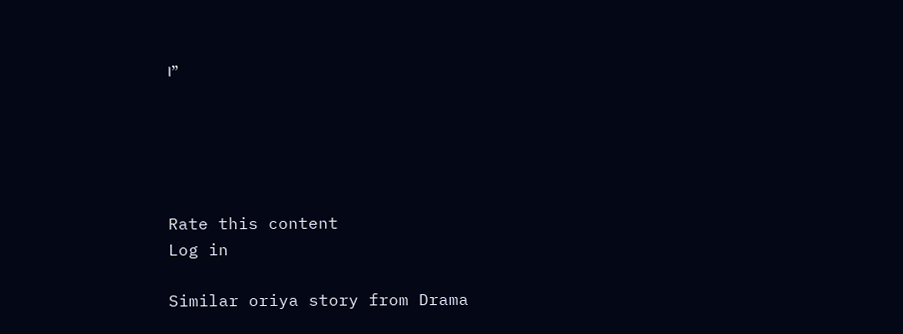।”





Rate this content
Log in

Similar oriya story from Drama